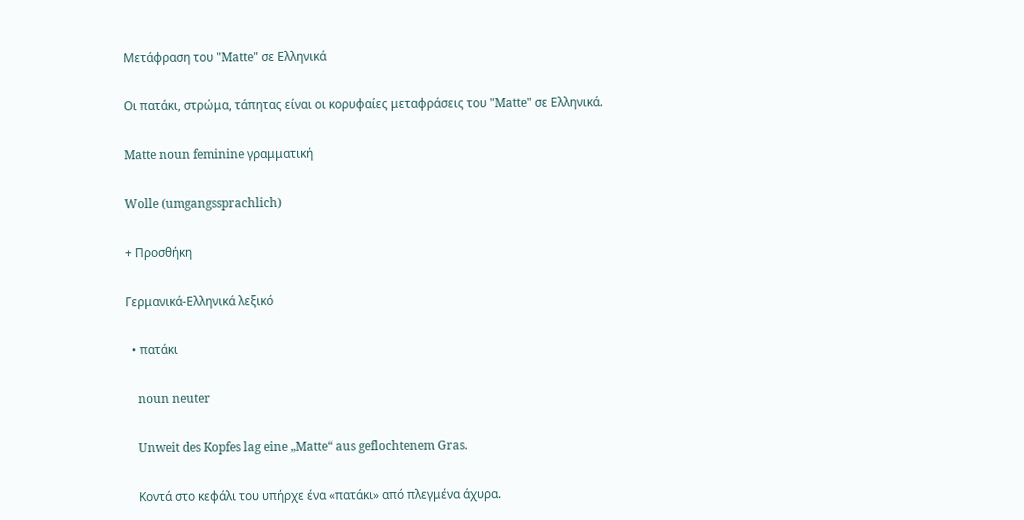Μετάφραση του "Matte" σε Ελληνικά

Οι πατάκι, στρώμα, τάπητας είναι οι κορυφαίες μεταφράσεις του "Matte" σε Ελληνικά.

Matte noun feminine γραμματική

Wolle (umgangssprachlich)

+ Προσθήκη

Γερμανικά-Ελληνικά λεξικό

  • πατάκι

    noun neuter

    Unweit des Kopfes lag eine „Matte“ aus geflochtenem Gras.

    Κοντά στο κεφάλι του υπήρχε ένα «πατάκι» από πλεγμένα άχυρα.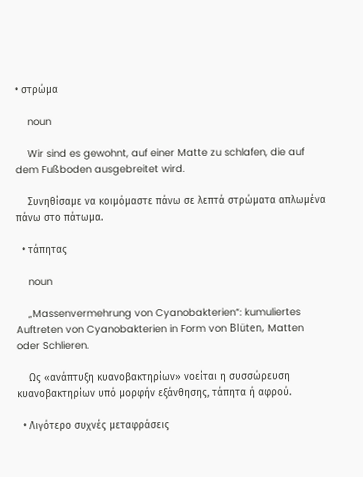• στρώμα

    noun

    Wir sind es gewohnt, auf einer Matte zu schlafen, die auf dem Fußboden ausgebreitet wird.

    Συνηθίσαμε να κοιμόμαστε πάνω σε λεπτά στρώματα απλωμένα πάνω στο πάτωμα.

  • τάπητας

    noun

    „Massenvermehrung von Cyanobakterien“: kumuliertes Auftreten von Cyanobakterien in Form von Blüten, Matten oder Schlieren.

    Ως «ανάπτυξη κυανοβακτηρίων» νοείται η συσσώρευση κυανοβακτηρίων υπό μορφήν εξάνθησης, τάπητα ή αφρού.

  • Λιγότερο συχνές μεταφράσεις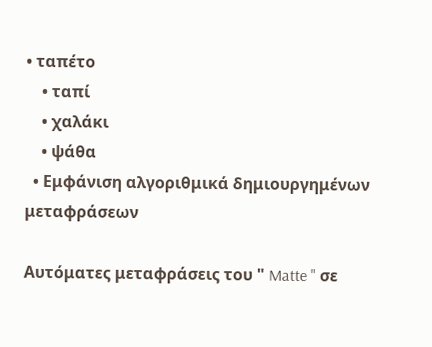• ταπέτο
    • ταπί
    • χαλάκι
    • ψάθα
  • Εμφάνιση αλγοριθμικά δημιουργημένων μεταφράσεων

Αυτόματες μεταφράσεις του " Matte " σε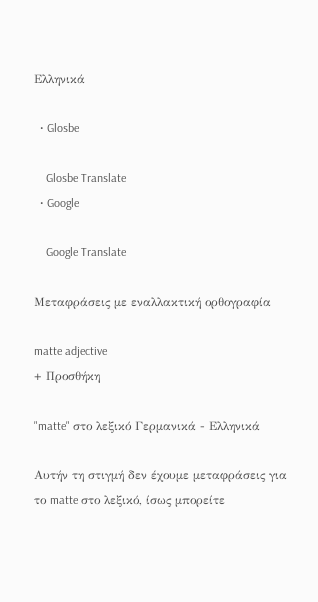Ελληνικά

  • Glosbe

    Glosbe Translate
  • Google

    Google Translate

Μεταφράσεις με εναλλακτική ορθογραφία

matte adjective
+ Προσθήκη

"matte" στο λεξικό Γερμανικά - Ελληνικά

Αυτήν τη στιγμή δεν έχουμε μεταφράσεις για το matte στο λεξικό, ίσως μπορείτε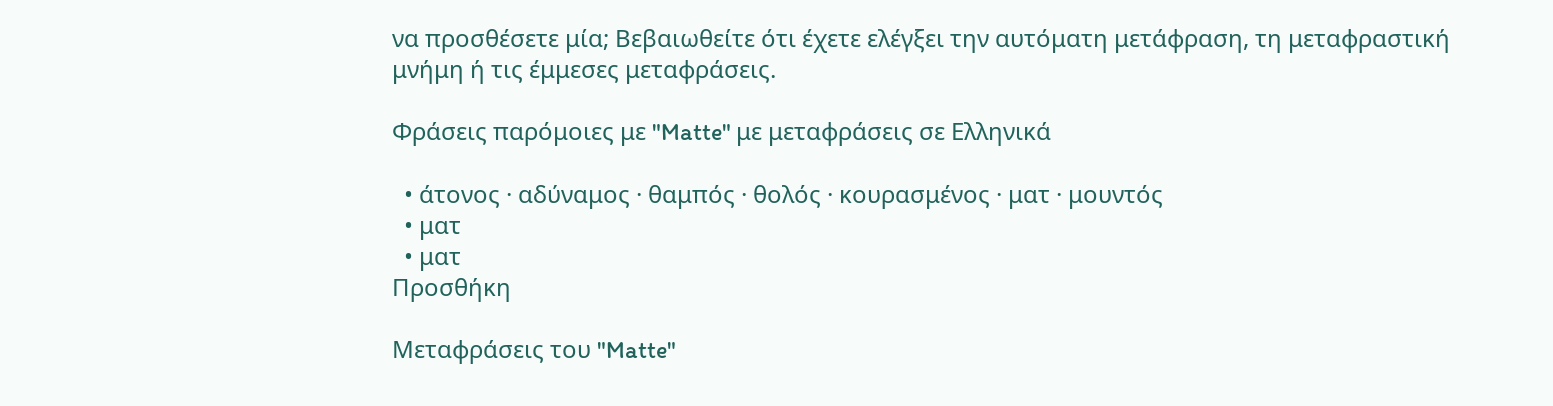να προσθέσετε μία; Βεβαιωθείτε ότι έχετε ελέγξει την αυτόματη μετάφραση, τη μεταφραστική μνήμη ή τις έμμεσες μεταφράσεις.

Φράσεις παρόμοιες με "Matte" με μεταφράσεις σε Ελληνικά

  • άτονος · αδύναμος · θαμπός · θολός · κουρασμένος · ματ · μουντός
  • ματ
  • ματ
Προσθήκη

Μεταφράσεις του "Matte"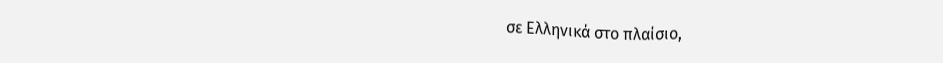σε Ελληνικά στο πλαίσιο,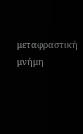μεταφραστική μνήμη